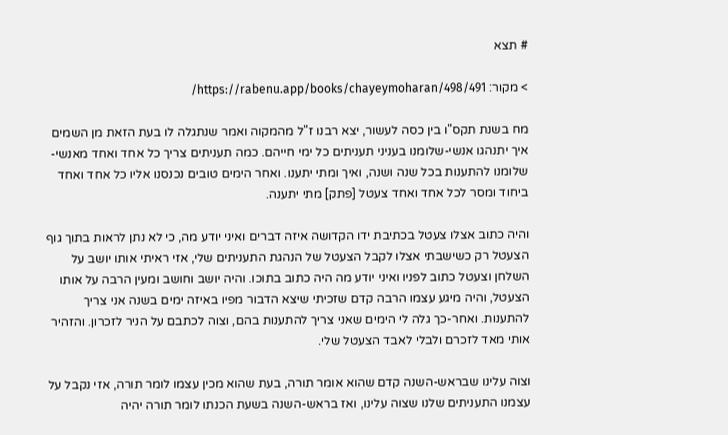# תצא

> מקור: https://rabenu.app/books/chayeymoharan/498/491/

מח בשנת תקס"ו בין כסה לעשור, יצא רבנו ז"ל מהמקוה ואמר שנתגלה לו בעת הזאת מן השמים איך יתנהגו אנשי-שלומנו בעניני תעניתים כל ימי חייהם. כמה תעניתים צריך כל אחד ואחד מאנשי-שלומנו להתענות בכל שנה ושנה, ואיך ומתי יתענו. ואחר הימים טובים נכנסנו אליו כל אחד ואחד ביחוד ומסר לכל אחד ואחד צעטל [פתק] מתי יתענה.

והיה כתוב אצלו צעטל בכתיבת ידו הקדושה איזה דברים ואיני יודע מה, כי לא נתן לראות בתוך גוף הצעטל רק כשישבתי אצלו לקבל הצעטל של הנהגת התעניתים שלי, אזי ראיתי אותו יושב על השלחן וצעטל כתוב לפניו ואיני יודע מה היה כתוב בתוכו. והיה יושב וחושב ומעין הרבה על אותו הצעטל, והיה מיגע עצמו הרבה קדם שזכיתי שיצא הדבור מפיו באיזה ימים בשנה אני צריך להתענות. ואחר-כך גלה לי הימים שאני צריך להתענות בהם, וצוה לכתבם על הניר לזכרון. והזהיר אותי מאד לזכרם ולבלי לאבד הצעטל שלי.

וצוה עלינו שבראש-השנה קדם שהוא אומר תורה, בעת שהוא מכין עצמו לומר תורה, אזי נקבל על עצמנו התעניתים שלנו שצוה עלינו, ואז בראש-השנה בשעת הכנתו לומר תורה יהיה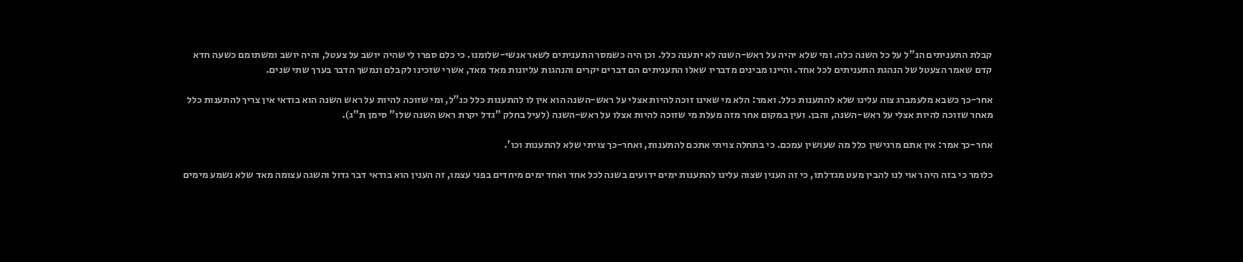קבלת התעניתים הנ"ל על כל השנה כלה. ומי שלא יהיה על ראש-השנה לא יתענה כלל. וכן היה כשמסר התעניתים לשאר אנשי-שלומנו. כי כלם ספרו לי שהיה יושב על צעטל, והיה יושב ומשתומם כשעה חדא קדם שאמר הצעטל של הנהגת התעניתים לכל אחד. והיינו מבינים מדבריו שאלו התעניתים הם דברים יקרים והנהגות עליונות מאד מאד, אשרי שזכינו לקבלם ונמשך הדבר בערך שתי שנים.

אחר-כך כשבא מלעמברג צוה עלינו שלא להתענות כלל. ואמר: הלא מי שאינו זוכה להיות אצלי על ראש-השנה הוא אין לו להתענות כלל כנ"ל, ומי שזוכה להיות על ראש השנה הוא בודאי אין צריך להתענות כלל מאחר שזוכה להיות אצלי על ראש-השנה, והבן. ועין במקום אחר מזה מעלת מי שזוכה להיות אצלו על ראש-השנה (לעיל בחלק "גדל יקרת ראש השנה שלו" סימן ת"ג).

אחר-כך אמר: אין אתם מרגישין כלל מה שעושין עמכם. כי בתחלה צויתי אתכם להתענות, ואחר-כך צויתי שלא להתענות וכו'.

כלומר כי בזה היה ראוי לנו להבין מעט מגדלתו, כי זה הענין שצוה עלינו להתענות ימים ידועים בשנה לכל אחד ואחד ימים מיחדים בפני עצמו, זה הענין הוא בודאי דבר גדול והשגה עצומה מאד שלא נשמע מימים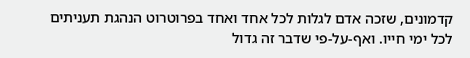קדמונים, שזכה אדם לגלות לכל אחד ואחד בפרוטרוט הנהגת תעניתים לכל ימי חייו. ואף-על-פי שדבר זה גדול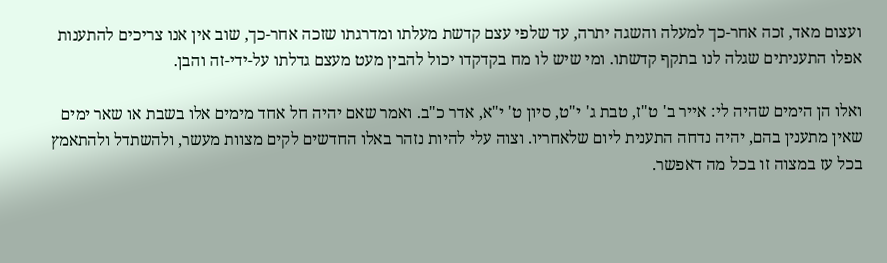ועצום מאד, זכה אחר-כך למעלה והשגה יתרה, עד שלפי עצם קדשת מעלתו ומדרגתו שזכה אחר-כך, שוב אין אנו צריכים להתענות אפלו התעניתים שגלה לנו בתקף קדשתו. ומי שיש לו מח בקדקדו יכול להבין מעט מעצם גדלתו על-ידי-זה והבן.

ואלו הן הימים שהיה לי: אייר ב' ט"ז, טבת ג' י"ט, סיון ט' י"א, אדר כ"ב. ואמר שאם יהיה חל אחד מימים אלו בשבת או שאר ימים שאין מתענין בהם, יהיה נדחה התענית ליום שלאחריו. וצוה עלי להיות נזהר באלו החדשים לקים מצוות מעשר, ולהשתדל ולהתאמץ בכל עז במצוה זו בכל מה דאפשר.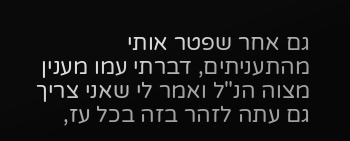גם אחר שפטר אותי מהתעניתים, דברתי עמו מענין מצוה הנ"ל ואמר לי שאני צריך גם עתה לזהר בזה בכל עז,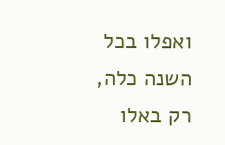ואפלו בכל השנה כלה, רק באלו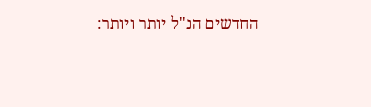החדשים הנ"ל יותר ויותר: